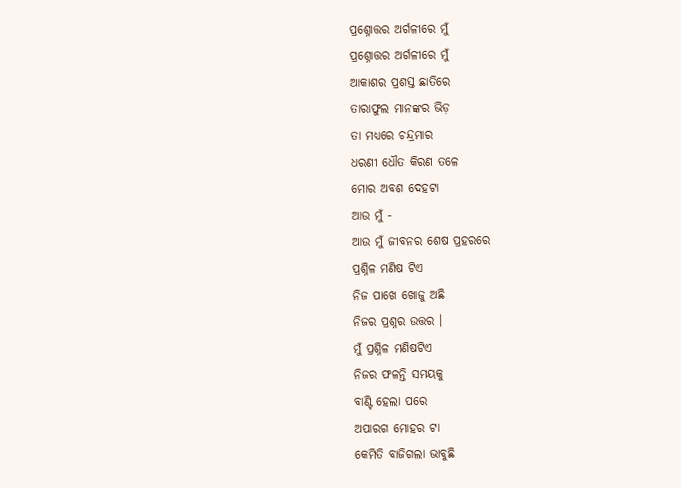ପ୍ରଶ୍ନୋତ୍ତର ଅର୍ଗଳୀରେ ମୁଁ
ପ୍ରଶ୍ନୋତ୍ତର ଅର୍ଗଳୀରେ ମୁଁ
ଆକାଶର ପ୍ରଶସ୍ତ ଛାତିରେ
ତାରାଫୁଲ ମାନଙ୍କର ଭିଡ଼
ତା ମଧ୍ୟରେ ଚନ୍ଦ୍ରମାର
ଧରଣୀ ଧୌତ କିରଣ ତଳେ
ମୋର ଅବଶ ଦେହଟା
ଆଉ ମୁଁ -
ଆଉ ମୁଁ ଜୀବନର ଶେଷ ପ୍ରହରରେ
ପ୍ରଶ୍ନିଳ ମଣିଷ ଟିଏ
ନିଜ ପାଖେ ଖୋଜୁ ଅଛି
ନିଜର ପ୍ରଶ୍ନର ଉତ୍ତର ।
ମୁଁ ପ୍ରଶ୍ନିଳ ମଣିଷଟିଏ
ନିଜର ଫଳନ୍ତି ସମୟକୁ
ବାଣ୍ଟି ହେଲା ପରେ
ଅପାରଗ ମୋହର ଟା
କେମିତି ବାଜିଗଲା ଭାବୁଛି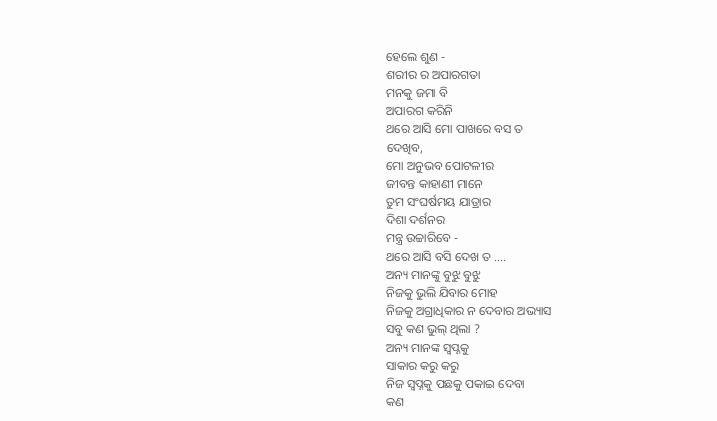ହେଲେ ଶୁଣ -
ଶରୀର ର ଅପାରଗତା
ମନକୁ ଜମା ବି
ଅପାରଗ କରିନି
ଥରେ ଆସି ମୋ ପାଖରେ ବସ ତ
ଦେଖିବ,
ମୋ ଅନୁଭବ ପୋଟଳୀର
ଜୀବନ୍ତ କାହାଣୀ ମାନେ
ତୁମ ସଂଘର୍ଷମୟ ଯାତ୍ରାର
ଦିଶା ଦର୍ଶନର
ମନ୍ତ୍ର ଉଚ୍ଚାରିବେ -
ଥରେ ଆସି ବସି ଦେଖ ତ ....
ଅନ୍ୟ ମାନଙ୍କୁ ବୁଝୁ ବୁଝୁ
ନିଜକୁ ଭୁଲି ଯିବାର ମୋହ
ନିଜକୁ ଅଗ୍ରାଧିକାର ନ ଦେବାର ଅଭ୍ୟାସ
ସବୁ କଣ ଭୁଲ୍ ଥିଲା ?
ଅନ୍ୟ ମାନଙ୍କ ସ୍ୱପ୍ନକୁ
ସାକାର କରୁ କରୁ
ନିଜ ସ୍ଵପ୍ନକୁ ପଛକୁ ପକାଇ ଦେବା
କଣ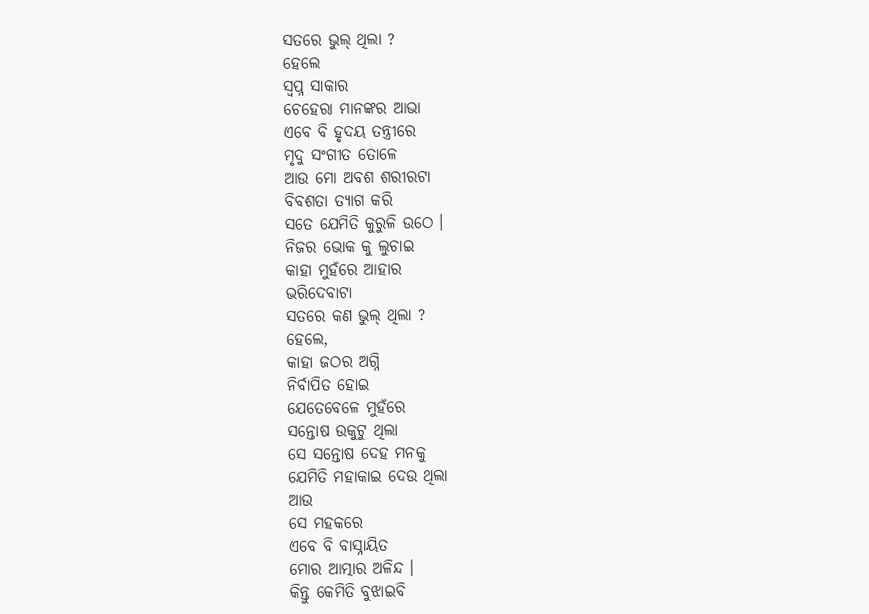ସତରେ ଭୁଲ୍ ଥିଲା ?
ହେଲେ
ସ୍ବପ୍ନ ସାକାର
ଚେହେରା ମାନଙ୍କର ଆଭା
ଏବେ ବି ହୃଦୟ ତନ୍ତ୍ରୀରେ
ମୃଦୁ ସଂଗୀତ ତୋଳେ
ଆଉ ମୋ ଅବଶ ଶରୀରଟା
ବିବଶତା ତ୍ୟାଗ କରି
ସତେ ଯେମିତି କୁରୁଳି ଉଠେ ।
ନିଜର ଭୋକ କୁ ଲୁଚାଇ
କାହା ମୁହଁରେ ଆହାର
ଭରିଦେବାଟା
ସତରେ କଣ ଭୁଲ୍ ଥିଲା ?
ହେଲେ,
କାହା ଜଠର ଅଗ୍ନି
ନିର୍ବାପିତ ହୋଇ
ଯେତେବେଳେ ମୁହଁରେ
ସନ୍ତୋଷ ଉକୁଟୁ ଥିଲା
ସେ ସନ୍ତୋଷ ଦେହ ମନକୁ
ଯେମିତି ମହାକାଇ ଦେଉ ଥିଲା
ଆଉ
ସେ ମହକରେ
ଏବେ ବି ବାସ୍ନାୟିତ
ମୋର ଆତ୍ମାର ଅଳିନ୍ଦ ।
କିନ୍ତୁ କେମିତି ବୁଝାଇବି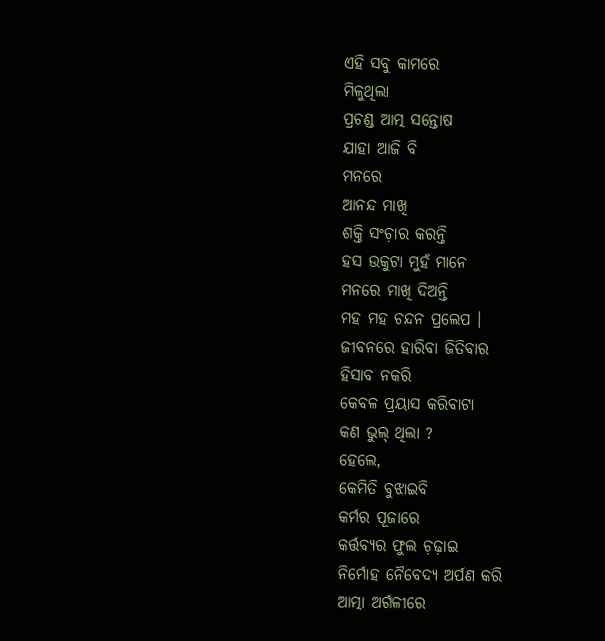ଏହି ସବୁ କାମରେ
ମିଳୁଥିଲା
ପ୍ରଚଣ୍ଡ ଆତ୍ମ ସନ୍ତୋଷ
ଯାହା ଆଜି ବି
ମନରେ
ଆନନ୍ଦ ମାଖି
ଶକ୍ତି ସଂଚ଼ାର କରନ୍ତି
ହସ ଉକୁଟା ମୁହଁ ମାନେ
ମନରେ ମାଖି ଦିଅନ୍ତି
ମହ ମହ ଚନ୍ଦନ ପ୍ରଲେପ ।
ଜୀବନରେ ହାରିବା ଜିତିବାର
ହିସାବ ନକରି
କେବଳ ପ୍ରୟାସ କରିବାଟା
କଣ ଭୁଲ୍ ଥିଲା ?
ହେଲେ,
କେମିତି ବୁଝାଇବି
କର୍ମର ପୂଜାରେ
କର୍ତ୍ତବ୍ୟର ଫୁଲ ଚ଼ଢ଼ାଇ
ନିର୍ମୋହ ନୈବେଦ୍ୟ ଅର୍ପଣ କରି
ଆତ୍ମା ଅର୍ଗଳୀରେ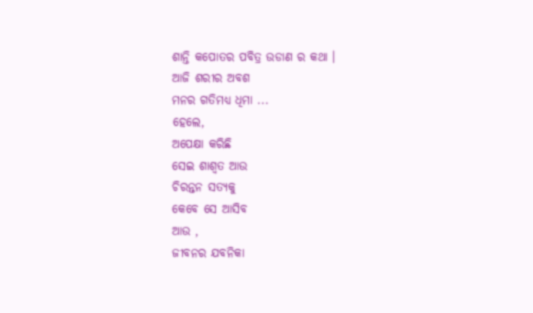ଶାନ୍ତି କପୋତର ପବିତ୍ର ଉଡାଣ ର କଥା ।
ଆଜି ଶରୀର ଅବଶ
ମନର ଗତିମଧ୍ୟ ଧିମା ...
ହେଲେ,
ଅପେକ୍ଷା କରିଛି
ସେଇ ଶାଶ୍ଵତ ଆଉ
ଚିରନ୍ତନ ସତ୍ୟକୁ
କେବେ ସେ ଆସିବ
ଆଉ ,
ଜୀବନର ଯବନିକା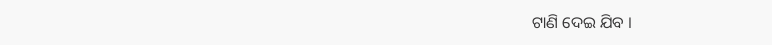ଟାଣି ଦେଇ ଯିବ ।